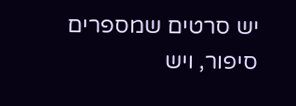יש סרטים שמספרים סיפור, ויש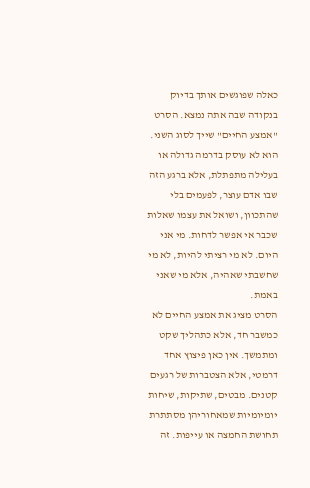כאלה שפוגשים אותך בדיוק בנקודה שבה אתה נמצא. הסרט "אמצע החיים" שייך לסוג השני. הוא לא עוסק בדרמה גדולה או בעלילה מתפתלת, אלא ברגע הזה שבו אדם עוצר, לפעמים בלי שהתכוון, ושואל את עצמו שאלות שכבר אי אפשר לדחות. מי אני היום. לא מי רציתי להיות, לא מי שחשבתי שאהיה, אלא מי שאני באמת.
הסרט מציג את אמצע החיים לא כמשבר חד, אלא כתהליך שקט ומתמשך. אין כאן פיצוץ אחד דרמטי, אלא הצטברות של רגעים קטנים. מבטים, שתיקות, שיחות יומיומיות שמאחוריהן מסתתרת תחושת החמצה או עייפות. זה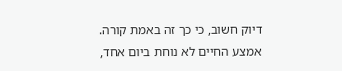דיוק חשוב, כי כך זה באמת קורה. אמצע החיים לא נוחת ביום אחד,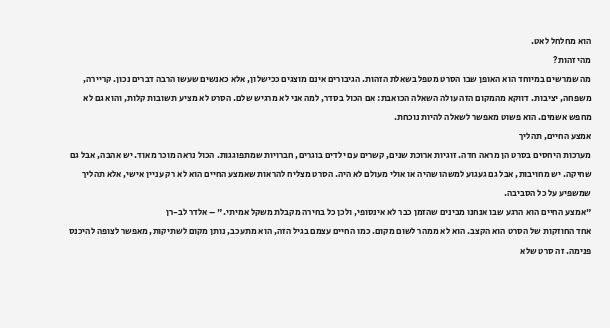הוא מחלחל לאט.
מהי זהות?
מה שמרשים במיוחד הוא האופן שבו הסרט מטפל בשאלת הזהות. הגיבורים אינם מוצגים ככישלון, אלא כאנשים שעשו הרבה דברים נכון. קריירה, משפחה, יציבות. דווקא מהמקום הזה עולה השאלה הכואבת: אם הכול בסדר, למה אני לא מרגיש שלם. הסרט לא מציע תשובות קלות, והוא גם לא מחפש אשמים. הוא פשוט מאפשר לשאלה להיות נוכחת.
אמצע החיים, תהליך
מערכות היחסים בסרט הן מראה חדה. זוגיות ארוכת שנים, קשרים עם ילדים בוגרים, חברויות שמתפוגגות. הכול נראה מוכר מאוד. יש אהבה, אבל גם שחיקה. יש מחויבות, אבל גם געגוע למשהו שהיה או אולי מעולם לא היה. הסרט מצליח להראות שאמצע החיים הוא לא רק עניין אישי, אלא תהליך שמשפיע על כל הסביבה.
"אמצע החיים הוא הרגע שבו אנחנו מבינים שהזמן כבר לא אינסופי, ולכן כל בחירה מקבלת משקל אמיתי." – אלדר לב-רן
אחד החוזקות של הסרט הוא הקצב. הוא לא ממהר לשום מקום. כמו החיים עצמם בגיל הזה, הוא מתעכב, נותן מקום לשתיקות, מאפשר לצופה להיכנס פנימה. זה סרט שלא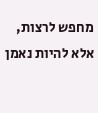מחפש לרצות, אלא להיות נאמן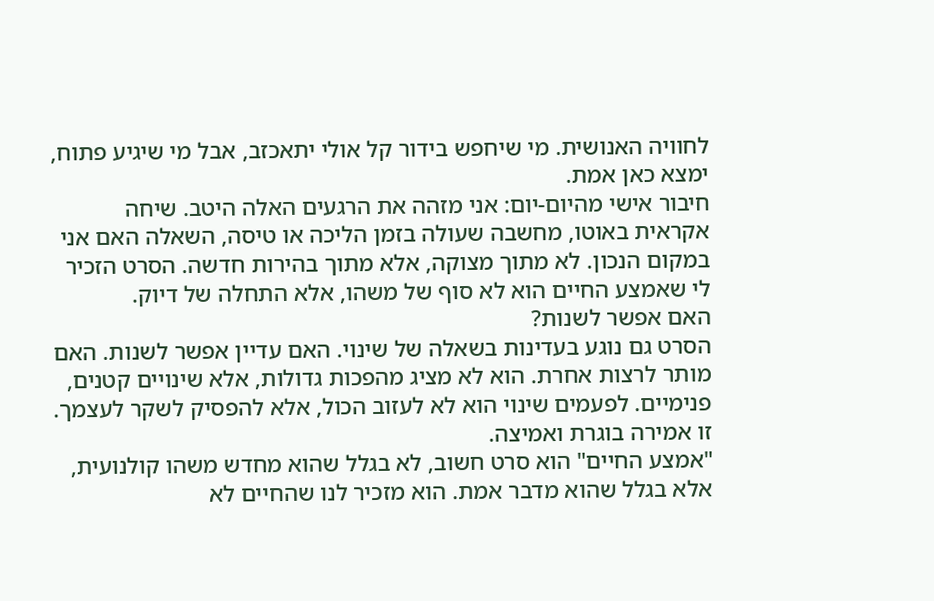לחוויה האנושית. מי שיחפש בידור קל אולי יתאכזב, אבל מי שיגיע פתוח, ימצא כאן אמת.
חיבור אישי מהיום-יום: אני מזהה את הרגעים האלה היטב. שיחה אקראית באוטו, מחשבה שעולה בזמן הליכה או טיסה, השאלה האם אני במקום הנכון. לא מתוך מצוקה, אלא מתוך בהירות חדשה. הסרט הזכיר לי שאמצע החיים הוא לא סוף של משהו, אלא התחלה של דיוק.
האם אפשר לשנות?
הסרט גם נוגע בעדינות בשאלה של שינוי. האם עדיין אפשר לשנות. האם מותר לרצות אחרת. הוא לא מציג מהפכות גדולות, אלא שינויים קטנים, פנימיים. לפעמים שינוי הוא לא לעזוב הכול, אלא להפסיק לשקר לעצמך. זו אמירה בוגרת ואמיצה.
"אמצע החיים" הוא סרט חשוב, לא בגלל שהוא מחדש משהו קולנועית, אלא בגלל שהוא מדבר אמת. הוא מזכיר לנו שהחיים לא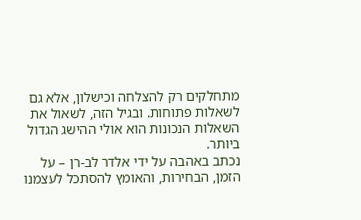מתחלקים רק להצלחה וכישלון, אלא גם לשאלות פתוחות. ובגיל הזה, לשאול את השאלות הנכונות הוא אולי ההישג הגדול ביותר.
נכתב באהבה על ידי אלדר לב-רן – על הזמן, הבחירות, והאומץ להסתכל לעצמנו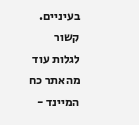בעיניים.
קשור
לגלות עוד מהאתר כח המיינד -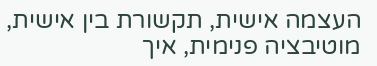העצמה אישית, תקשורת בין אישית, מוטיבציה פנימית, איך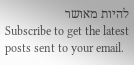להיות מאושר
Subscribe to get the latest posts sent to your email.